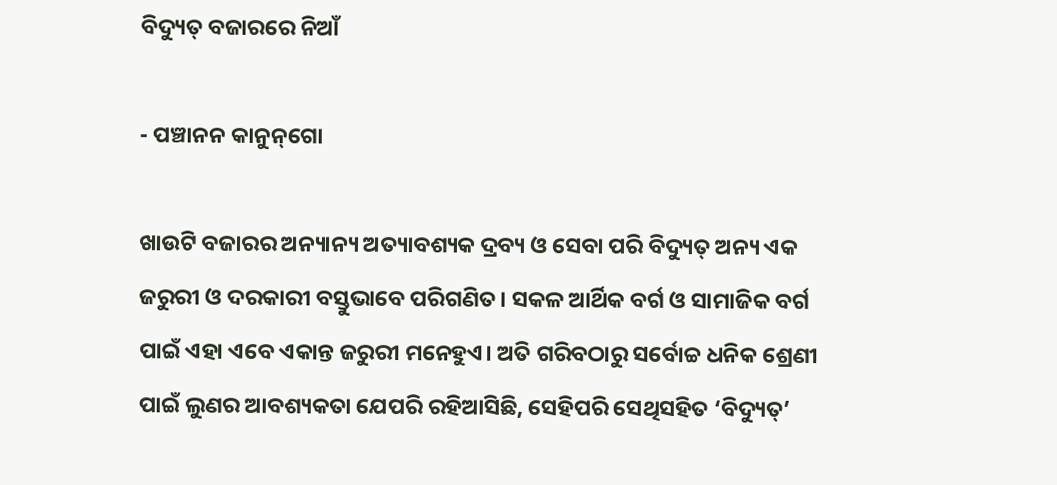ବିଦ୍ୟୁତ୍‌ ବଜାରରେ ନିଆଁ

- ପଞ୍ଚାନନ କାନୁନ୍‌ଗୋ

ଖାଉଟି ବଜାରର ଅନ୍ୟାନ୍ୟ ଅତ୍ୟାବଶ୍ୟକ ଦ୍ରବ୍ୟ ଓ ସେବା ପରି ବିଦ୍ୟୁତ୍‌ ଅନ୍ୟ ଏକ ଜରୁରୀ ଓ ଦରକାରୀ ବସ୍ତୁଭାବେ ପରିଗଣିତ। ସକଳ ଆର୍ଥିକ ବର୍ଗ ଓ ସାମାଜିକ ବର୍ଗ ପାଇଁ ଏହା ଏବେ ଏକାନ୍ତ ଜରୁରୀ ମନେହୁଏ। ଅତି ଗରିବଠାରୁ ସର୍ବୋଚ୍ଚ ଧନିକ ଶ୍ରେଣୀ ପାଇଁ ଲୁଣର ଆବଶ୍ୟକତା ଯେପରି ରହିଆସିଛି, ସେହିପରି ସେଥିସହିତ ‘ବିଦ୍ୟୁତ୍‌’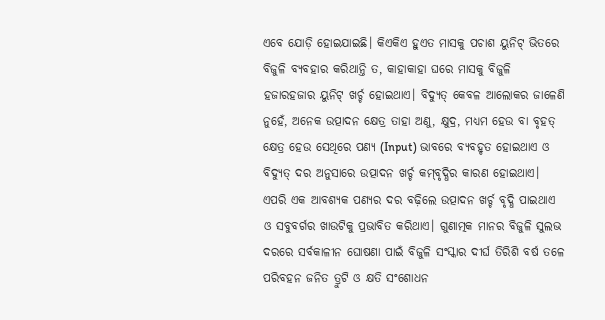ଏବେ ଯୋଡ଼ି ହୋଇଯାଇଛି। କିଏକିଏ ହୁଏତ ମାସକୁ ପଚାଶ ୟୁନିଟ୍‍ ଭିତରେ ବିଜୁଳି ବ୍ୟବହାର କରିଥାନ୍ତି ତ, କାହାକାହା ଘରେ ମାସକୁ ବିଜୁଳି ହଜାରହଜାର ୟୁନିଟ୍‍ ଖର୍ଚ୍ଚ ହୋଇଥାଏ। ବିଦ୍ୟୁତ୍‍ କେବଳ ଆଲୋକର ଜାଳେଣି ନୁହେଁ, ଅନେକ ଉତ୍ପାଦନ କ୍ଷେତ୍ର ତାହା ଅଣୁ, କ୍ଷୁଦ୍ର, ମଧ୍ୟମ ହେଉ ବା ବୃହତ୍‍ କ୍ଷେତ୍ର ହେଉ ସେଥିରେ ପଣ୍ୟ (Input) ଭାବରେ ବ୍ୟବହୃତ ହୋଇଥାଏ ଓ ବିଦ୍ୟୁତ୍‍ ଦର ଅନୁସାରେ ଉତ୍ପାଦନ ଖର୍ଚ୍ଚ କମ୍‍ବୃଦ୍ଧିର କାରଣ ହୋଇଥାଏ। ଏପରି ଏକ ଆବଶ୍ୟକ ପଣ୍ୟର ଦର ବଢ଼ିଲେ ଉତ୍ପାଦନ ଖର୍ଚ୍ଚ ବୃଦ୍ଧି ପାଇଥାଏ ଓ ସବୁବର୍ଗର ଖାଉଟିକୁ ପ୍ରଭାବିତ କରିଥାଏ। ଗୁଣାତ୍ମକ ମାନର ବିଜୁଳି ସୁଲଭ ଦରରେ ସର୍ବକାଳୀନ ଘୋଷଣା ପାଇଁ ବିଜୁଳି ସଂସ୍କାର ଦୀର୍ଘ ତିରିଶି ବର୍ଷ ତଳେ ପରିବହନ ଜନିତ ତ୍ରୁଟି ଓ କ୍ଷତି ସଂଶୋଧନ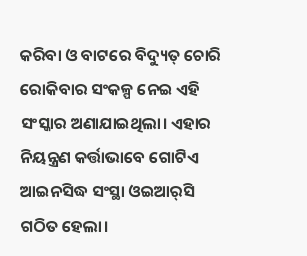କରିବା ଓ ବାଟରେ ବିଦ୍ୟୁତ୍‍ ଚୋରି ରୋକିବାର ସଂକଳ୍ପ ନେଇ ଏହି ସଂସ୍କାର ଅଣାଯାଇଥିଲା। ଏହାର ନିୟନ୍ତ୍ରଣ କର୍ତ୍ତାଭାବେ ଗୋଟିଏ ଆଇନସିଦ୍ଧ ସଂସ୍ଥା ଓଇଆର୍‍ସି ଗଠିତ ହେଲା।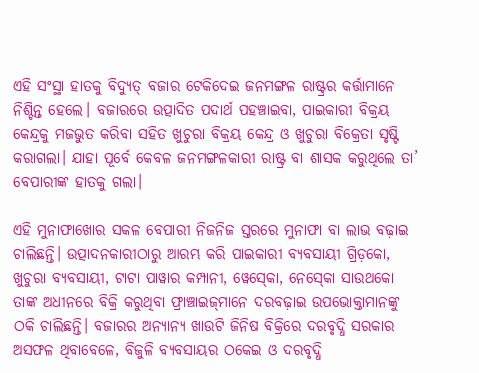ଏହି ସଂସ୍ଥା ହାତକୁ ବିଦ୍ୟୁତ୍‍ ବଜାର ଟେକିଦେଇ ଜନମଙ୍ଗଳ ରାଷ୍ଟ୍ରର କର୍ତ୍ତାମାନେ ନିଶ୍ଚିନ୍ତ ହେଲେ। ବଜାରରେ ଉତ୍ପାଦିତ ପଦାର୍ଥ ପହଞ୍ଚାଇବା, ପାଇକାରୀ ବିକ୍ରୟ କେନ୍ଦ୍ରକୁ ମଜଭୁତ କରିବା ସହିତ ଖୁଚୁରା ବିକ୍ରୟ କେନ୍ଦ୍ର ଓ ଖୁଚୁରା ବିକ୍ରେତା ସୃଷ୍ଟି କରାଗଲା। ଯାହା ପୂର୍ବେ କେବଳ ଜନମଙ୍ଗଳକାରୀ ରାଷ୍ଟ୍ର ବା ଶାସକ କରୁଥିଲେ ତା’ ବେପାରୀଙ୍କ ହାତକୁ ଗଲା।

ଏହି ମୁନାଫାଖୋର ସକଳ ବେପାରୀ ନିଜନିଜ ସ୍ତରରେ ମୁନାଫା ବା ଲାଭ ବଢ଼ାଇ ଚାଲିଛନ୍ତି। ଉତ୍ପାଦନକାରୀଠାରୁ ଆରମ୍ଭ କରି ପାଇକାରୀ ବ୍ୟବସାୟୀ ଗ୍ରିଡ଼କୋ, ଖୁଚୁରା ବ୍ୟବସାୟୀ, ଟାଟା ପାୱାର କମ୍ପାନୀ, ୱେସ୍‍କୋ, ନେସ୍‍କୋ ସାଉଥକୋ ତାଙ୍କ ଅଧୀନରେ ବିକ୍ରି କରୁଥିବା ଫ୍ରାଞ୍ଚାଇଜ୍‍ମାନେ ଦରବଢ଼ାଇ ଉପଭୋକ୍ତାମାନଙ୍କୁ ଠକି ଚାଲିଛନ୍ତି। ବଜାରର ଅନ୍ୟାନ୍ୟ ଖାଉଟି ଜିନିଷ ବିକ୍ରିରେ ଦରବୃଦ୍ଧି ସରକାର ଅସଫଳ ଥିବାବେଳେ, ବିଜୁଳି ବ୍ୟବସାୟର ଠକେଇ ଓ ଦରବୃଦ୍ଧି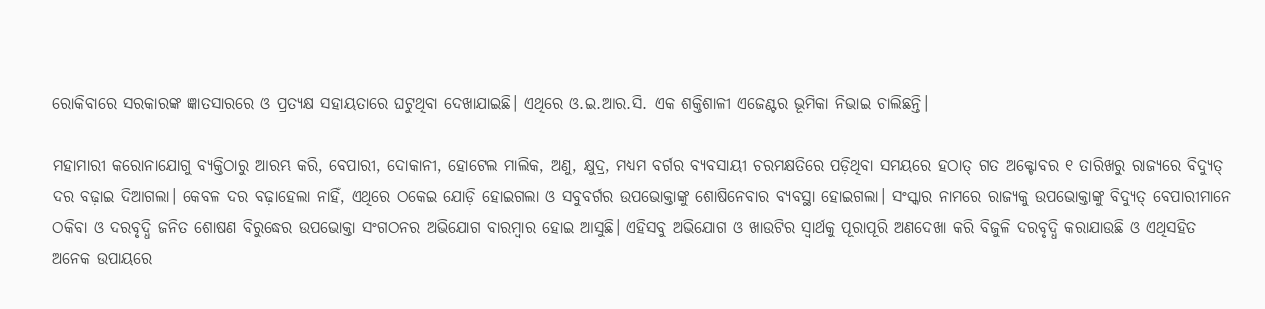ରୋକିବାରେ ସରକାରଙ୍କ ଜ୍ଞାତସାରରେ ଓ ପ୍ରତ୍ୟକ୍ଷ ସହାୟତାରେ ଘଟୁଥିବା ଦେଖାଯାଇଛି। ଏଥିରେ ଓ.ଇ.ଆର.ସି. ଏକ ଶକ୍ତିଶାଳୀ ଏଜେଣ୍ଟର ଭୂମିକା ନିଭାଇ ଚାଲିଛନ୍ତି।

ମହାମାରୀ କରୋନାଯୋଗୁ ବ୍ୟକ୍ତିଠାରୁ ଆରମ୍ଭ କରି, ବେପାରୀ, ଦୋକାନୀ, ହୋଟେଲ ମାଲିକ, ଅଣୁ, କ୍ଷୁଦ୍ର, ମଧ୍ୟମ ବର୍ଗର ବ୍ୟବସାୟୀ ଚରମକ୍ଷତିରେ ପଡ଼ିଥିବା ସମୟରେ ହଠାତ୍‍ ଗତ ଅକ୍ଟୋବର ୧ ତାରିଖରୁ ରାଜ୍ୟରେ ବିଦ୍ୟୁତ୍‍ ଦର ବଢ଼ାଇ ଦିଆଗଲା। କେବଳ ଦର ବଢ଼ାହେଲା ନାହିଁ, ଏଥିରେ ଠକେଇ ଯୋଡ଼ି ହୋଇଗଲା ଓ ସବୁବର୍ଗର ଉପଭୋକ୍ତାଙ୍କୁ ଶୋଷିନେବାର ବ୍ୟବସ୍ଥା ହୋଇଗଲା। ସଂସ୍କାର ନାମରେ ରାଜ୍ୟକୁ ଉପଭୋକ୍ତାଙ୍କୁ ବିଦ୍ୟୁତ୍‍ ବେପାରୀମାନେ ଠକିବା ଓ ଦରବୃଦ୍ଧି ଜନିତ ଶୋଷଣ ବିରୁଦ୍ଧ‌େ‌ର ଉପଭୋକ୍ତା ସଂଗଠନର ଅଭିଯୋଗ ବାରମ୍ବାର ହୋଇ ଆସୁଛି। ଏହିସବୁ ଅଭିଯୋଗ ଓ ଖାଉଟିର ସ୍ୱାର୍ଥକୁ ପୂରାପୂରି ଅଣଦେଖା କରି ବିଜୁଳି ଦରବୃଦ୍ଧି କରାଯାଉଛି ଓ ଏଥିସହିତ ଅନେକ ଉପାୟରେ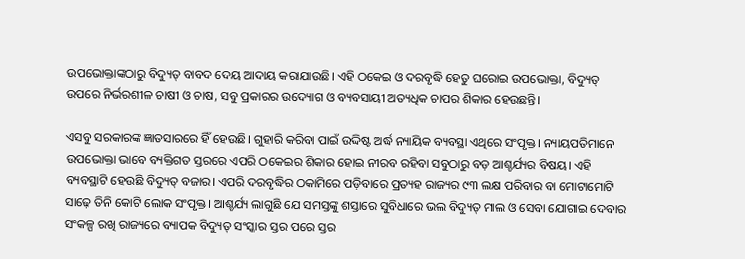ଉପଭୋକ୍ତାଙ୍କଠାରୁ ବିଦ୍ୟୁତ୍‍ ବାବଦ ଦେୟ ଆଦାୟ କରାଯାଉଛି। ଏହି ଠକେଇ ଓ ଦରବୃଦ୍ଧି ହେତୁ ଘରୋଇ ଉପଭୋକ୍ତା, ବିଦ୍ୟୁତ୍‍ ଉପରେ ନିର୍ଭରଶୀଳ ଚାଷୀ ଓ ଚାଷ, ସବୁ ପ୍ରକାରର ଉଦ୍ୟୋଗ ଓ ବ୍ୟବସାୟୀ ଅତ୍ୟଧିକ ଚାପର ଶିକାର ହେଉଛନ୍ତି।

ଏସବୁ ସରକାରଙ୍କ ଜ୍ଞାତସାରରେ ହିଁ ହେଉଛି। ଗୁହାରି କରିବା ପାଇଁ ଉଦ୍ଦିଷ୍ଟ ଅର୍ଦ୍ଧ ନ୍ୟାୟିକ ବ୍ୟବସ୍ଥା ଏଥିରେ ସଂପୃକ୍ତ। ନ୍ୟାୟପତିମାନେ ଉପଭୋକ୍ତା ଭାବେ ବ୍ୟକ୍ତିଗତ ସ୍ତରରେ ଏପରି ଠକେଇର ଶିକାର ହୋଇ ନୀରବ ରହିବା ସବୁଠାରୁ ବଡ଼ ଆଶ୍ଚର୍ଯ୍ୟର ବିଷୟ। ଏହି ବ୍ୟବସ୍ଥାଟି ହେଉଛି ବିଦ୍ୟୁତ୍‌ ବଜାର। ଏପରି ଦରବୃଦ୍ଧିର ଠକାମିରେ ପଡ଼ିବାରେ ପ୍ରତ୍ୟହ ରାଜ୍ୟର ୯୩ ଲକ୍ଷ ପରିବାର ବା ମୋଟାମୋଟି ସାଢ଼େ ତିନି କୋଟି ଲୋକ ସଂପୃକ୍ତ। ଆଶ୍ଚର୍ଯ୍ୟ ଲାଗୁଛି ଯେ ସମସ୍ତଙ୍କୁ ଶସ୍ତାରେ ସୁବିଧାରେ ଭଲ ବିଦ୍ୟୁତ୍‌ ମାଲ ଓ ସେବା ଯୋଗାଇ ଦେବାର ସଂକଳ୍ପ ରଖି ରାଜ୍ୟରେ ବ୍ୟାପକ ବିଦ୍ୟୁତ୍‌ ସଂସ୍କାର ସ୍ତର ପରେ ସ୍ତର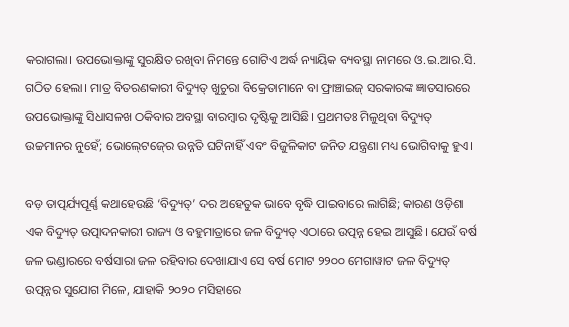କରାଗଲା। ଉପଭୋକ୍ତାଙ୍କୁ ସୁରକ୍ଷିତ ରଖିବା ନିମନ୍ତେ ଗୋଟିଏ ଅର୍ଦ୍ଧ ନ୍ୟାୟିକ ବ୍ୟବସ୍ଥା ନାମରେ ଓ.ଇ.ଆର.ସି. ଗଠିତ ହେଲା। ମାତ୍ର ବିତରଣକାରୀ ବିଦ୍ୟୁତ୍‌ ଖୁଚୁରା ବିକ୍ରେତାମାନେ ବା ଫ୍ରାଞ୍ଚାଇଜ୍‍ ସରକାରଙ୍କ ଜ୍ଞାତସାରରେ ଉପଭୋକ୍ତାଙ୍କୁ ସିଧାସଳଖ ଠକିବାର ଅବସ୍ଥା ବାରମ୍ବାର ଦୃଷ୍ଟିକୁ ଆସିଛି। ପ୍ରଥମତଃ ମିଳୁଥିବା ବିଦ୍ୟୁତ୍‍ ଉଚ୍ଚମାନର ନୁହେଁ; ଭୋଲ୍‍ଟେଜ୍‍ରେ ଉନ୍ନତି ଘଟିନାହିଁ ଏବଂ ବିଜୁଳିକାଟ ଜନିତ ଯନ୍ତ୍ରଣା ମଧ୍ୟ ଭୋଗିବାକୁ ହୁଏ।

ବଡ଼ ତାତ୍ପର୍ଯ୍ୟପୂର୍ଣ୍ଣ କଥାହେଉଛି ‘ବିଦ୍ୟୁତ୍‍’ ଦର ଅହେତୁକ ଭାବେ ବୃଦ୍ଧି ପାଇବାରେ ଲାଗିଛି; କାରଣ ଓଡ଼ିଶା ଏକ ବିଦ୍ୟୁତ୍‌ ଉତ୍ପାଦନକାରୀ ରାଜ୍ୟ ଓ ବହୁମାତ୍ରାରେ ଜଳ ବିଦ୍ୟୁତ୍‌ ଏଠାରେ ଉତ୍ପନ୍ନ ହେଇ ଆସୁଛି। ଯେଉଁ ବର୍ଷ ଜଳ ଭଣ୍ଡାରରେ ବର୍ଷସାରା ଜଳ ରହିବାର ଦେଖାଯାଏ ସେ ବର୍ଷ ମୋଟ ୨୨୦୦ ମେଗାୱାଟ ଜଳ ବିଦ୍ୟୁତ୍‍ ଉତ୍ପନ୍ନର ସୁଯୋଗ ମିଳେ, ଯାହାକି ୨୦୨୦ ମସିହାରେ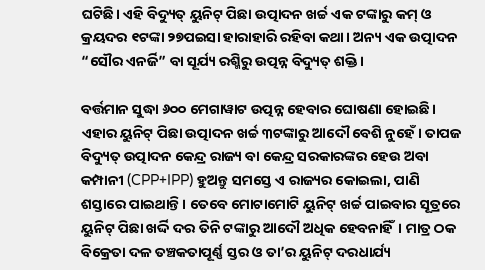ଘଟିଛି। ଏହି ବିଦ୍ୟୁତ୍‌ ୟୁନିଟ୍‍ ପିଛା ଉତ୍ପାଦନ ଖର୍ଚ୍ଚ ଏକ ଟଙ୍କାରୁ କମ୍‍ ଓ କ୍ରୟଦର ୧ଟଙ୍କା ୨୭ପଇସା ହାରାହାରି ରହିବା କଥା। ଅନ୍ୟ ଏକ ଉତ୍ପାଦନ “ସୌର ଏନର୍ଜି” ବା ସୂର୍ଯ୍ୟ ରଶ୍ମିରୁ ଉତ୍ପନ୍ନ ବିଦ୍ୟୁତ୍‌ ଶକ୍ତି।

ବର୍ତ୍ତମାନ ସୁଦ୍ଧା ୬୦୦ ମେଗାୱାଟ ଉତ୍ପନ୍ନ ହେବାର ଘୋଷଣା ହୋଇଛି। ଏହାର ୟୁନିଟ୍‍ ପିଛା ଉତ୍ପାଦନ ଖର୍ଚ୍ଚ ୩ଟଙ୍କାରୁ ଆଦୌ ବେଶି ନୁହେଁ। ତାପଜ ବିଦ୍ୟୁତ୍‌ ଉତ୍ପାଦନ କେନ୍ଦ୍ର ରାଜ୍ୟ ବା କେନ୍ଦ୍ର ସରକାରଙ୍କର ହେଉ ଅବା କମ୍ପାନୀ (CPP+IPP) ହୁଅନ୍ତୁ ସମସ୍ତେ ଏ ରାଜ୍ୟର କୋଇଲା, ପାଣି ଶସ୍ତାରେ ପାଇଥାନ୍ତି। ତେବେ ମୋଟାମୋଟି ୟୁନିଟ୍‍ ଖର୍ଚ୍ଚ ପାଇବାର ସୂତ୍ରରେ ୟୁନିଟ୍‍ ପିଛା ଖର୍ଦ୍ଦି ଦର ତିନି ଟଙ୍କାରୁ ଆଦୌ ଅଧିକ ହେବନାହିଁ। ମାତ୍ର ଠକ ବିକ୍ରେତା ଦଳ ତଞ୍ଚକତାପୂର୍ଣ୍ଣ ସ୍ତର ଓ ତା’ର ୟୁନିଟ୍‍ ଦରଧାର୍ଯ୍ୟ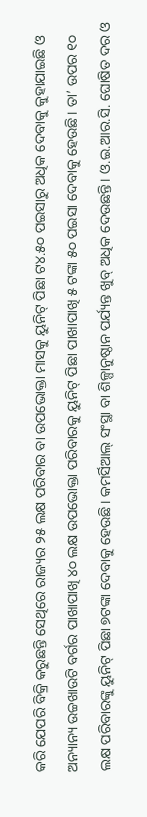କରି ଯେପରି ବିକ୍ରି କରୁଛନ୍ତି ସେଥିରେ ରାଜ୍ୟର ୨୫ ଲକ୍ଷ ପରିବାର ବା ଉପଭୋକ୍ତା ମାସକୁ ୟୁନିଟ୍‍ ପିଛା ଟ୪.୫୦ ପଇସାରୁ ଅଧିକ ଦେବାକୁ କୁହାଯାଇଛି ଓ ଅନ୍ୟାନ୍ୟ ଉଚ୍ଚଖାଉଟି ବର୍ଗର ପାଖାପାଖି ୪୦ ଲକ୍ଷ ଉପଭୋକ୍ତା ପରିବାରକୁ ୟୁନିଟ୍‍ ପିଛା ପାଖାପାଖି ୫ ଟଙ୍କା ୫୦ ପଇସା ଦେବାକୁ ହେଉଛି। ତା’ ଉପର ୧୦ ଲକ୍ଷ ପରିବାରଙ୍କୁ ୟୁନିଟ୍‍ ପିଛା ୭ଟଙ୍କା ଦେବାକୁ ହେଉଛି। କମର୍ସିଆଲ୍‍ ସଂସ୍ଥା ବା ଶିଳ୍ପାନୁଷ୍ଠାନ ପର୍ଯ୍ୟନ୍ତ ଖୁବ୍‍ ଅଧିକ ଦେଉଛନ୍ତି। ଓ.ଇ.ଆର.ସି. ଘୋଷିତ ଦର ଓ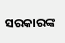ସରକାରଙ୍କ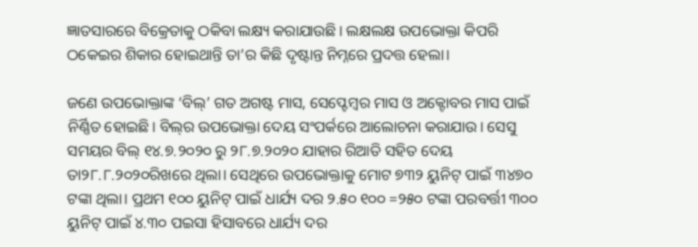ଜ୍ଞାତସାରରେ ବିକ୍ରେତାକୁ ଠକିବା ଲକ୍ଷ୍ୟ କରାଯାଉଛି। ଲକ୍ଷଲକ୍ଷ ଉପଭୋକ୍ତା କିପରି ଠକେଇର ଶିକାର ହୋଇଥାନ୍ତି ତା’ର କିଛି ଦୃଷ୍ଟାନ୍ତ ନିମ୍ନରେ ପ୍ରଦତ୍ତ ହେଲା।

ଜଣେ ଉପଭୋକ୍ତାଙ୍କ ‘ବିଲ୍‍’ ଗତ ଅଗଷ୍ଟ ମାସ, ସେପ୍ଟେମ୍ବର ମାସ ଓ ଅକ୍ଟୋବର ମାସ ପାଇଁ ନିର୍ଣ୍ଣିତ ହୋଇଛି। ବିଲ୍‍ର ଉପଭୋକ୍ତା ଦେୟ ସଂପର୍କରେ ଆଲୋଚନା କରାଯାଉ। ସେସୁ ସମୟର ବିଲ୍‍ ୧୪.୭.୨୦୨୦ ରୁ ୨୮.୭.୨୦୨୦ ଯାହାର ରିଆତି ସହିତ ଦେୟ ତା୨୮.୮.୨୦୨୦ରିଖରେ ଥିଲା। ସେଥିରେ ଉପଭୋକ୍ତାକୁ ମୋଟ ୭୩୨ ୟୁନିଟ୍‍ ପାଇଁ ୩୪୭୦ ଟଙ୍କା ଥିଲା। ପ୍ରଥମ ୧୦୦ ୟୁନିଟ୍‍ ପାଇଁ ଧାର୍ଯ୍ୟ ଦର ୨.୫୦ ୧୦୦ =୨୫୦ ଟଙ୍କା ପରବର୍ତ୍ତୀ ୩୦୦ ୟୁନିଟ୍‍ ପାଇଁ ୪.୩୦ ପଇସା ହିସାବରେ ଧାର୍ଯ୍ୟ ଦର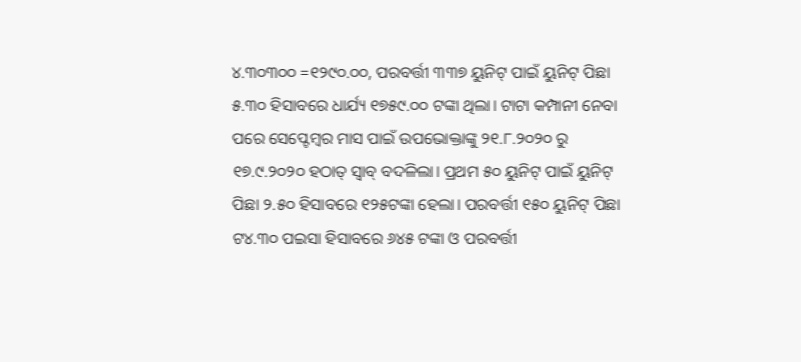୪.୩୦୩୦୦ =୧୨୯୦.୦୦, ପରବର୍ତ୍ତୀ ୩୩୭ ୟୁନିଟ୍‍ ପାଇଁ ୟୁନିଟ୍‍ ପିଛା ୫.୩୦ ହିସାବରେ ଧାର୍ଯ୍ୟ ୧୭୫୯.୦୦ ଟଙ୍କା ଥିଲା। ଟାଟା କମ୍ପାନୀ ନେବା ପରେ ସେପ୍ଟେମ୍ବର ମାସ ପାଇଁ ଉପଭୋକ୍ତାଙ୍କୁ ୨୧.୮.୨୦୨୦ ରୁ ୧୭.୯.୨୦୨୦ ହଠାତ୍‍ ସ୍ୱାବ୍‍ ବଦଳିଲା। ପ୍ରଥମ ୫୦ ୟୁନିଟ୍‍ ପାଇଁ ୟୁନିଟ୍‍ ପିଛା ୨.୫୦ ହିସାବରେ ୧୨୫ଟଙ୍କା ହେଲା। ପରବର୍ତ୍ତୀ ୧୫୦ ୟୁନିଟ୍‍ ପିଛା ଟ୪.୩୦ ପଇସା ହିସାବରେ ୬୪୫ ଟଙ୍କା ଓ ପରବର୍ତ୍ତୀ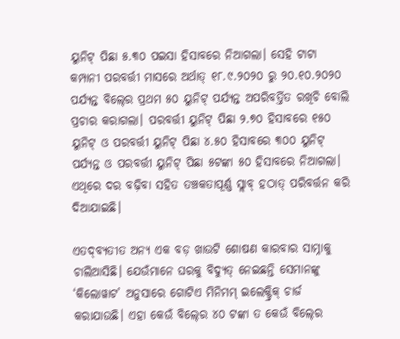ୟୁନିଟ୍‍ ପିଛା ୫.୩୦ ପଇସା ହିସାବରେ ନିଆଗଲା। ସେହି ଟାଟା କମ୍ପାନୀ ପରବର୍ତ୍ତୀ ମାସରେ ଅର୍ଥାତ୍‍ ୧୮.୯.୨୦୨୦ ରୁ ୨୦.୧୦.୨୦୨୦ ପର୍ଯ୍ୟନ୍ତ ବିଲ୍‍ରେ ପ୍ରଥମ ୫୦ ୟୁନିଟ୍‍ ପର୍ଯ୍ୟନ୍ତ ଅପରିବର୍ତ୍ତିତ ରଖିଚି ବୋଲି ପ୍ରଚାର କରାଗଲା। ପରବର୍ତ୍ତୀ ୟୁନିଟ୍‍ ପିଛା ୨.୭୦ ହିସାବରେ ୧୫୦ ୟୁନିଟ୍‍ ଓ ପରବର୍ତ୍ତୀ ୟୁନିଟ୍‍ ପିଛା ୪.୫୦ ହିସାବରେ ୩୦୦ ୟୁନିଟ୍‍ ପର୍ଯ୍ୟନ୍ତ ଓ ପରବର୍ତ୍ତୀ ୟୁନିଟ୍‍ ପିଛା ୫ଟଙ୍କା ୫୦ ହିସାବରେ ନିଆଗଲା। ଏଥିରେ ଦର ବଢ଼ିବା ସହିତ ତଞ୍ଚକତାପୂର୍ଣ୍ଣ ସ୍ଲାବ୍‍ ହଠାତ୍‍ ପରିବର୍ତ୍ତନ କରି ଦିଆଯାଇଛି।

ଏତଦ୍‍ବ୍ୟତୀତ ଅନ୍ୟ ଏକ ବଡ଼ ଖାଉଟି ଶୋଷଣ କାରବାର ସାମ୍ନାକୁ ଚାଲିଆସିଛି। ଯେଉଁମାନେ ଘରକୁ ବିଦ୍ୟୁତ୍‍ ନେଇଛନ୍ତି ସେମାନଙ୍କୁ ‘କିଲୋୱାଟ’ ଅନୁସାରେ ଗୋଟିଏ ମିନିମମ୍‍ ଇଲେକ୍ଟ୍ରିକ୍‍ ଚାର୍ଜ କରାଯାଉଛି। ଏହା କେଉଁ ବିଲ୍‍ରେ ୪୦ ଟଙ୍କା ତ କେଉଁ ବିଲ୍‍ରେ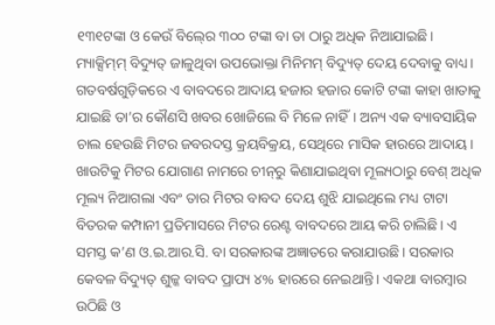୧୩୧ଟଙ୍କା ଓ କେଉଁ ବିଲ୍‍ରେ ୩୦୦ ଟଙ୍କା ବା ତା ଠାରୁ ଅଧିକ ନିଆଯାଇଛି। ମ୍ୟାକ୍ସିମ୍‍ମ୍‍ ବିଦ୍ୟୁତ୍‍ ଜାଳୁଥିବା ଉପଭୋକ୍ତା ମିନିମମ୍‍ ବିଦ୍ୟୁତ୍‍ ଦେୟ ଦେବାକୁ ବାଧ୍ୟ। ଗତବର୍ଷଗୁଡ଼ିକରେ ଏ ବାବଦରେ ଆଦାୟ ହଜାର ହଜାର କୋଟି ଟଙ୍କା କାହା ଖାତାକୁ ଯାଇଛି ତା’ର କୌଣସି ଖବର ଖୋଜିଲେ ବି ମିଳେ ନାହିଁ। ଅନ୍ୟ ଏକ ବ୍ୟାବସାୟିକ ଚାଲ ହେଉଛି ମିଟର ଜବରଦସ୍ତ କ୍ରୟବିକ୍ରୟ, ସେଥିରେ ମାସିକ ହାରରେ ଆଦାୟ। ଖାଉଟିକୁ ମିଟର ଯୋଗାଣ ନାମରେ ଚୀନ୍‍ରୁ କିଣାଯାଇଥିବା ମୂଲ୍ୟଠାରୁ ବେଶ୍‍ ଅଧିକ ମୂଲ୍ୟ ନିଆଗଲା ଏବଂ ତାର ମିଟର ବାବଦ ଦେୟ ଶୁଝି ଯାଇଥିଲେ ମଧ୍ୟ ଟାଟା ବିତରକ କମ୍ପାନୀ ପ୍ରତିମାସରେ ମିଟର ରେଣ୍ଟ ବାବଦରେ ଆୟ କରି ଚାଲିଛି। ଏ ସମସ୍ତ କ’ଣ ଓ.ଇ.ଆର.ସି. ବା ସରକାରଙ୍କ ଅଜ୍ଞାତରେ କରାଯାଉଛି। ସରକାର କେବଳ ବିଦ୍ୟୁତ୍‍ ଶୁଳ୍କ ବାବଦ ପ୍ରାପ୍ୟ ୪% ହାରରେ ନେଇଥାନ୍ତି। ଏକଥା ବାରମ୍ବାର ଉଠିଛି ଓ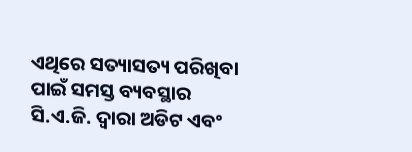ଏଥିରେ ସତ୍ୟାସତ୍ୟ ପରିଖିବା ପାଇଁ ସମସ୍ତ ବ୍ୟବସ୍ଥାର ସି.ଏ.ଜି. ଦ୍ୱାରା ଅଡିଟ ଏବଂ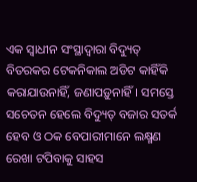ଏକ ସ୍ୱାଧୀନ ସଂସ୍ଥାଦ୍ୱାରା ବିଦ୍ୟୁତ୍‍ ବିତରକର ଟେକନିକାଲ ଅଡିଟ କାହିଁକି କରାଯାଉନାହିଁ, ଜଣାପଡ଼ୁନାହିଁ। ସମସ୍ତେ ସଚେତନ ହେଲେ ବିଦ୍ୟୁତ୍‍ ବଜାର ସତର୍କ ହେବ ଓ ଠକ ବେପାରୀମାନେ ଲକ୍ଷ୍ମଣ ରେଖା ଟପିବାକୁ ସାହସ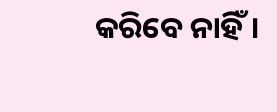କରିବେ ନାହିଁ।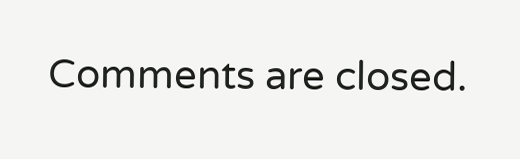Comments are closed.